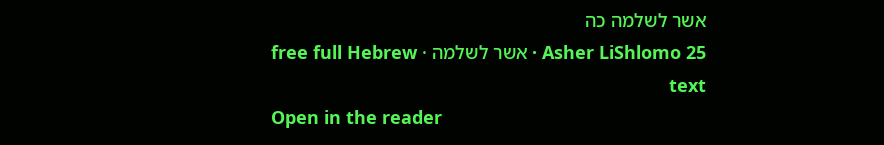אשר לשלמה כה
Asher LiShlomo 25 · אשר לשלמה · free full Hebrew text
Open in the reader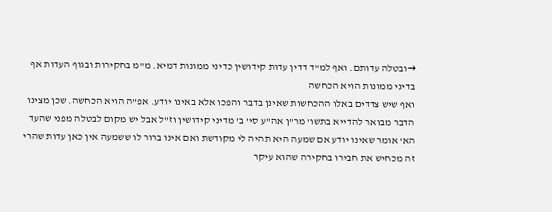→ובטלה עדותם. ואף למ"ד דדין עדות קידושין כדיני ממונות דמיא. מ"מ בחקירות ובגוף העדות אף בדיני ממונות הויא הכחשה
ואף שיש צדדים באלו ההכחשות שאינן בדבר והפכו אלא באינו יודע. אפ"ה הויא הכחשה. שכן מצינו הדבר מבואר להדייא בתשו' מר"ן אה"ע סי' ב' מדיני קידושין וז"ל אבל יש מקום לבטלה מפני שהעד הא' אומר שאינו יודע אם שמעה היא תהיה לי מקודשת ואם אינו ברור לו ששמעה אין כאן עדות שהרי זה מכחיש את חבירו בחקירה שהוא עיקר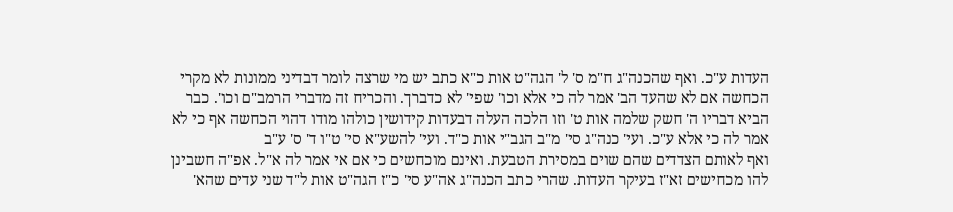העדות ע"כ. ואף שהכנה"ג ח"מ ס' ל' הגה"ט אות כ"א כתב יש מי שרצה לומר דבדיני ממונות לא מקרי הכחשה אם לא שהעד הב' אמר לה כי אלא וכו' שפי' לא כדברך. והכריח זה מדברי הרמב"ם וכו'. כבר הביא דבריו ה' חשק שלמה אות ט' וזו הלכה העלה דבעדות קידושין כולהו מודו דהוי הכחשה אף כי לא אמר לה כי אלא ע"כ. ועי' כנה"ג סי' מ"ב הגב"י אות כ"ד. ועי' להשע"א סי' ט"ו ד' ס' ע"ב
ואף לאותם הצדדים שהם שוים במסירת הטבעת. ואינם מוכחשים כי אם אי אמר לה א"ל. אפ"ה חשבינן להו מכחישים זא"ז בעיקר העדות. שהרי כתב הכנה"ג אה"ע סי' כ"ז הגה"ט אות ל"ד שני עדים שהא'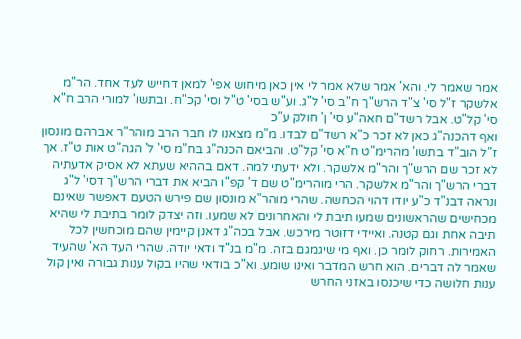אמר שאמר לי. והא' אמר שלא אמר לי אין כאן מיחוש אפי' למאן דחייש לעד אחד. הר"מ אלשקר ז"ל סי' צ"ד הרש"ך ח"ב סי' ל"ג. וע"ש בסי' ט"ל וסי' קכ"ח. ובתשו' למורי הרב ח"א סי' קל"ט. אבל רשד"ם חאה"ע סי' ן' חולק ע"כ
ואף דהכנה"ג כאן לא זכר כ"א רשד"ם לבדו. מ"מ מצאנו לו חבר הרב מוהר"ר אברהם מונסון ז"ל הוב"ד בתשו' מהרימ"ט ח"א סי' קל"ט. והביאם הכנה"ג בח"מ סי' ל' הגה"ט אות ט"ז. אך לא זכר שם הרש"ך והר"מ אלשקר. ולא ידעתי למה. דאם בההיא שעתא לא אסיק אדעתיה דברי הרש"ך והר"מ אלשקר. הרי מוהרימ"ט שם ד' קפ"ו הביא את דברי הרש"ך דסי' ל"ג
ונראה דבנ"ד כ"ע יודו דהוי הכחשה. שהרי מוהר"א מונסון שם פירש הטעם דאפשר שאינם מכחישים שהראשונים שמעו תיבת לי והאחרונים לא שמעו. וזה יצדק לומר בתיבת לי שהיא תיבה אחת וגם קטנה. ואיידי דזוטר מירכש. אבל בכה"ג דאנן קיימין שהם מוכחשין לכל האמירות. רחוק לומר כן. ואף מי שיגמגם בזה. מ"מ בנ"ד ודאי יודה. שהרי העד הא' שהעיד שאמר לה דברים. הוא חרש המדבר ואינו שומע. וא"כ בודאי שהיו בקול ענות גבורה ואין קול ענות חלושה כדי שיכנסו באזני החרש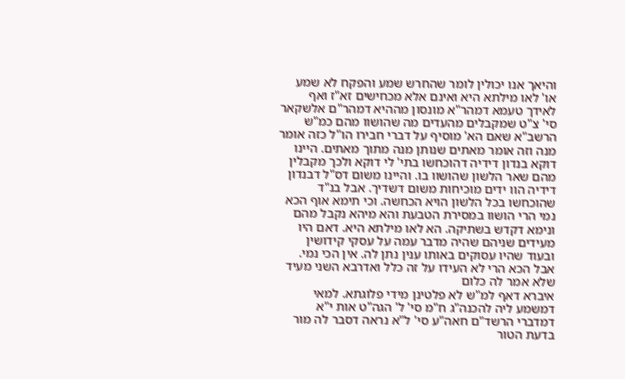והיאך אנו יכולין לומר שהחרש שמע והפקח לא שמע או' לאו מילתא היא ואינם אלא מכחישים זא"ז ואף לאידך טעמא דמהר"א מונסון מההיא דמהר"ם אלשקאר סי' צ"ט שמקבלים מהעדים מה שהושוו מהם כמ"ש הרשב"א שאם הא' מוסיף על דברי חבירו הו"ל כזה אומר מנה וזה אומר מאתים שנותן מנה מתוך מאתים. היינו דוקא בנדון דידיה דהוכחשו בתי' לי דוקא ולכך מקבלין מהם שאר הלשון שהושוו בו. והיינו משום דס"ל דבנדון דידיה הוו ידים מוכיחות משום דשדיך. אבל בנ"ד שהוכחשו בכל הלשון הויא הכחשה. וכי תימא אוף הכא נמי הרי הושוו במסירת הטבעת והא מיהא נקבל מהם ונימא דקדש בשתיקה. הא לאו מילתא היא. דאם היו מעידים שניהם שהיה מדבר עמה על עסקי קידושין ובעוד שהיו עסוקים באותו ענין נתן לה. אין הכי נמי. אבל הכא הרי לא העידו על זה כלל ואדרבא השני מעיד שלא אמר לה כלום
איברא דאף למ"ש לא פלטינן מידי פלוגתא. למאי דמשמע ליה להכנה"ג ח"מ סי' ל' הגה"ט אות י"א דמדברי הרשד"ם חאה"ע סי' ל"א נראה דסבר לה מור בדעת הטור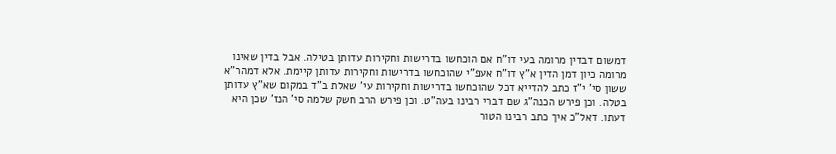דמשום דבדין מרומה בעי דו"ח אם הוכחשו בדרישות וחקירות עדותן בטילה. אבל בדין שאינו מרומה כיון דמן הדין א"ץ דו"ח אעפ"י שהוכחשו בדרישות וחקירות עדותן קיימת. אלא דמהר"א ששון סי' י"ז כתב להדייא דכל שהוכחשו בדרישות וחקירות עי' שאלת ב"ד במקום שא"ץ עדותן בטלה. וכן פירש הכנה"ג שם דברי רבינו בעה"ט. וכן פירש הרב חשק שלמה סי' הנז' שכן היא דעתו. דאל"כ איך כתב רבינו הטור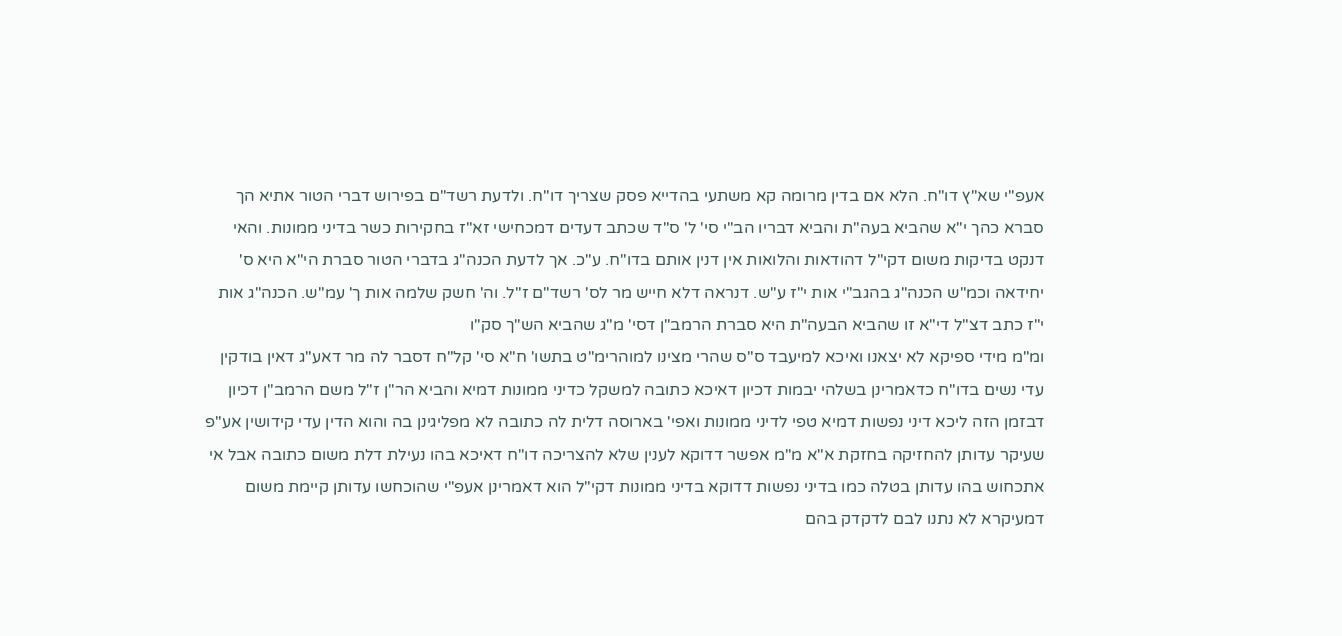אעפ"י שא"ץ דו"ח. הלא אם בדין מרומה קא משתעי בהדייא פסק שצריך דו"ח. ולדעת רשד"ם בפירוש דברי הטור אתיא הך סברא כהך י"א שהביא בעה"ת והביא דבריו הב"י סי' ל' ס"ד שכתב דעדים דמכחישי זא"ז בחקירות כשר בדיני ממונות. והאי דנקט בדיקות משום דקי"ל דהודאות והלואות אין דנין אותם בדו"ח. ע"כ. אך לדעת הכנה"ג בדברי הטור סברת הי"א היא ס' יחידאה וכמ"ש הכנה"ג בהגב"י אות י"ז ע"ש. דנראה דלא חייש מר לס' רשד"ם ז"ל. וה' חשק שלמה אות ך' עמ"ש. הכנה"ג אות י"ז כתב דצ"ל די"א זו שהביא הבעה"ת היא סברת הרמב"ן דסי' מ"ג שהביא הש"ך סק"ו
ומ"מ מידי ספיקא לא יצאנו ואיכא למיעבד ס"ס שהרי מצינו למוהרימ"ט בתשו' ח"א סי' קל"ח דסבר לה מר דאע"ג דאין בודקין עדי נשים בדו"ח כדאמרינן בשלהי יבמות דכיון דאיכא כתובה למשקל כדיני ממונות דמיא והביא הר"ן ז"ל משם הרמב"ן דכיון דבזמן הזה ליכא דיני נפשות דמיא טפי לדיני ממונות ואפי' בארוסה דלית לה כתובה לא מפליגינן בה והוא הדין עדי קידושין אע"פ שעיקר עדותן להחזיקה בחזקת א"א מ"מ אפשר דדוקא לענין שלא להצריכה דו"ח דאיכא בהו נעילת דלת משום כתובה אבל אי אתכחוש בהו עדותן בטלה כמו בדיני נפשות דדוקא בדיני ממונות דקי"ל הוא דאמרינן אעפ"י שהוכחשו עדותן קיימת משום דמעיקרא לא נתנו לבם לדקדק בהם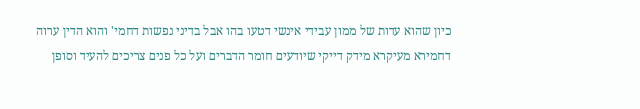כיון שהוא עדות של ממון עבידי אינשי דטעו בהו אבל בדיני נפשות דחמי' והוא הדין ערוה דחמירא מעיקרא מידק דייקי שיודעים חומר הדברים ועל כל פנים צריכים להעיד וסופן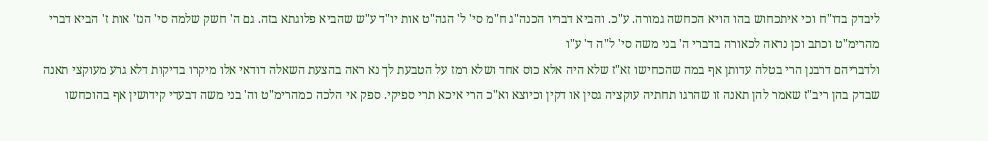ליבדק בדו"ח וכי איתכחוש בהו הויא הכחשה גמורה. ע"כ. והביא דבריו הכנה"ג ח"מ סי' ל' הגה"ט אות יו"ד ע"ש שהביא פלוגתא בזה. גם ה' חשק שלמה סי' הנז' אות ז' הביא דברי מהרימ"ט וכתב וכן נראה לכאורה בדברי ה' בני משה סי' ל"ה ד' ע"ו
ולדבריהם דרבנן הרי בטלה עדותן אף במה שהכחישו זא"ז שלא היה אלא כוס אחד ושלא רמז על הטבעת לך נא ראה בהצעת השאלה דודאי אלו מיקרו בדיקות דלא גרע מעוקצי תאנה שבדק בהן ריב"ז שאמר להן תאנה זו שהרגו תחתיה עוקציה גסין או דקין וכיוצא וא"כ הרי איכא תרי ספיקי. ספק אי הלכה כמהרימ"ט וה' בני משה דבעדי קידושין אף בהוכחשו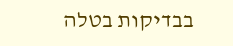בבדיקות בטלה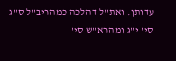עדותן. ואת"ל דהלכה כמהריב"ל ס"ג סי' י"ג ומהרא"ש סי'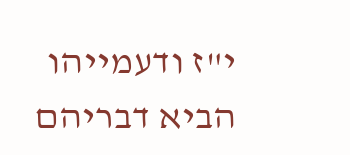י"ז ודעמייהו הביא דבריהם